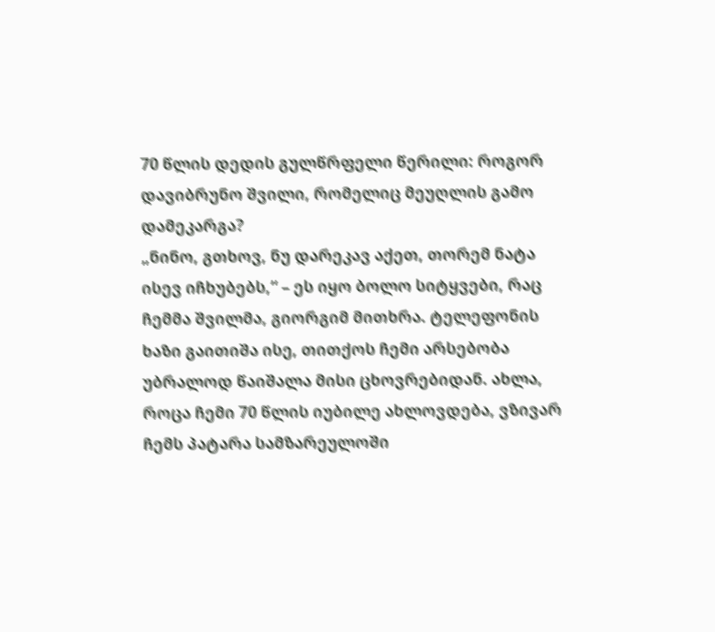70 წლის დედის გულწრფელი წერილი: როგორ დავიბრუნო შვილი, რომელიც მეუღლის გამო დამეკარგა?
„ნინო, გთხოვ, ნუ დარეკავ აქეთ, თორემ ნატა ისევ იჩხუბებს,“ – ეს იყო ბოლო სიტყვები, რაც ჩემმა შვილმა, გიორგიმ მითხრა. ტელეფონის ხაზი გაითიშა ისე, თითქოს ჩემი არსებობა უბრალოდ წაიშალა მისი ცხოვრებიდან. ახლა, როცა ჩემი 70 წლის იუბილე ახლოვდება, ვზივარ ჩემს პატარა სამზარეულოში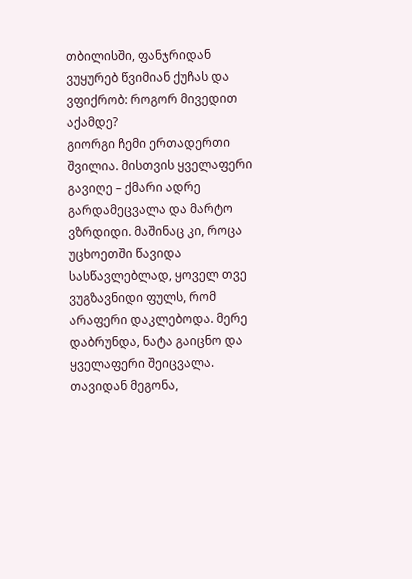თბილისში, ფანჯრიდან ვუყურებ წვიმიან ქუჩას და ვფიქრობ: როგორ მივედით აქამდე?
გიორგი ჩემი ერთადერთი შვილია. მისთვის ყველაფერი გავიღე – ქმარი ადრე გარდამეცვალა და მარტო ვზრდიდი. მაშინაც კი, როცა უცხოეთში წავიდა სასწავლებლად, ყოველ თვე ვუგზავნიდი ფულს, რომ არაფერი დაკლებოდა. მერე დაბრუნდა, ნატა გაიცნო და ყველაფერი შეიცვალა. თავიდან მეგონა,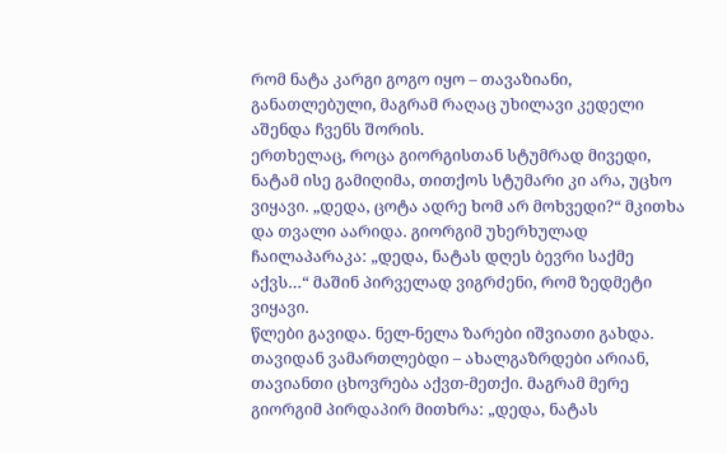რომ ნატა კარგი გოგო იყო – თავაზიანი, განათლებული, მაგრამ რაღაც უხილავი კედელი აშენდა ჩვენს შორის.
ერთხელაც, როცა გიორგისთან სტუმრად მივედი, ნატამ ისე გამიღიმა, თითქოს სტუმარი კი არა, უცხო ვიყავი. „დედა, ცოტა ადრე ხომ არ მოხვედი?“ მკითხა და თვალი აარიდა. გიორგიმ უხერხულად ჩაილაპარაკა: „დედა, ნატას დღეს ბევრი საქმე აქვს…“ მაშინ პირველად ვიგრძენი, რომ ზედმეტი ვიყავი.
წლები გავიდა. ნელ-ნელა ზარები იშვიათი გახდა. თავიდან ვამართლებდი – ახალგაზრდები არიან, თავიანთი ცხოვრება აქვთ-მეთქი. მაგრამ მერე გიორგიმ პირდაპირ მითხრა: „დედა, ნატას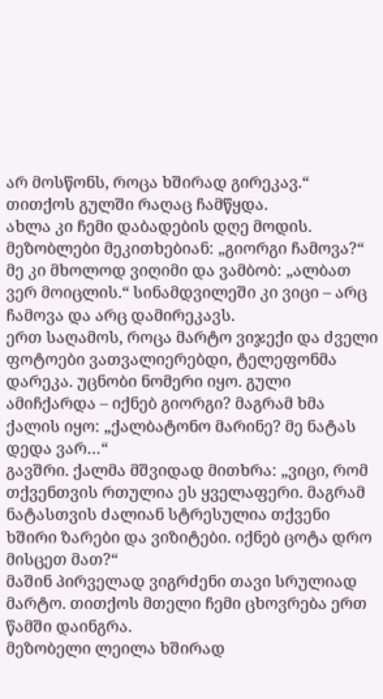არ მოსწონს, როცა ხშირად გირეკავ.“ თითქოს გულში რაღაც ჩამწყდა.
ახლა კი ჩემი დაბადების დღე მოდის. მეზობლები მეკითხებიან: „გიორგი ჩამოვა?“ მე კი მხოლოდ ვიღიმი და ვამბობ: „ალბათ ვერ მოიცლის.“ სინამდვილეში კი ვიცი – არც ჩამოვა და არც დამირეკავს.
ერთ საღამოს, როცა მარტო ვიჯექი და ძველი ფოტოები ვათვალიერებდი, ტელეფონმა დარეკა. უცნობი ნომერი იყო. გული ამიჩქარდა – იქნებ გიორგი? მაგრამ ხმა ქალის იყო: „ქალბატონო მარინე? მე ნატას დედა ვარ…“
გავშრი. ქალმა მშვიდად მითხრა: „ვიცი, რომ თქვენთვის რთულია ეს ყველაფერი. მაგრამ ნატასთვის ძალიან სტრესულია თქვენი ხშირი ზარები და ვიზიტები. იქნებ ცოტა დრო მისცეთ მათ?“
მაშინ პირველად ვიგრძენი თავი სრულიად მარტო. თითქოს მთელი ჩემი ცხოვრება ერთ წამში დაინგრა.
მეზობელი ლეილა ხშირად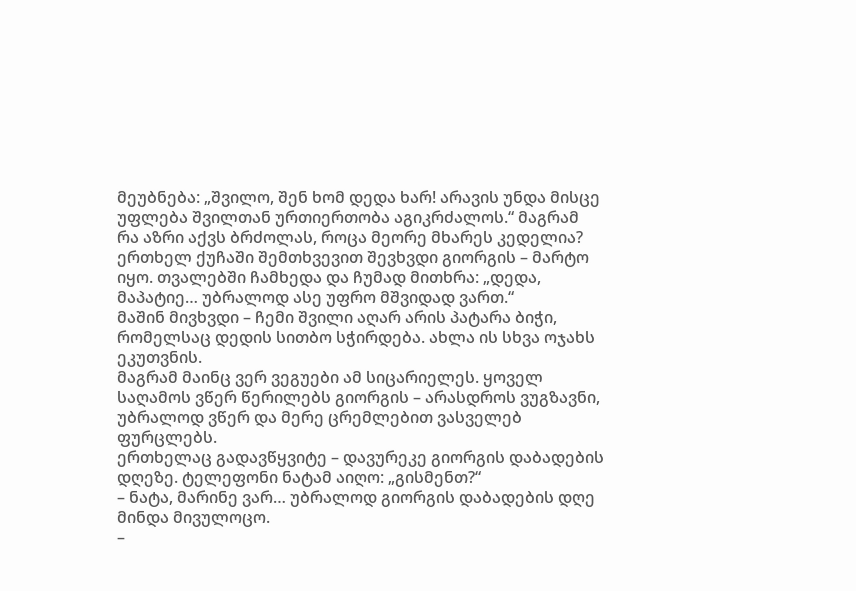მეუბნება: „შვილო, შენ ხომ დედა ხარ! არავის უნდა მისცე უფლება შვილთან ურთიერთობა აგიკრძალოს.“ მაგრამ რა აზრი აქვს ბრძოლას, როცა მეორე მხარეს კედელია?
ერთხელ ქუჩაში შემთხვევით შევხვდი გიორგის – მარტო იყო. თვალებში ჩამხედა და ჩუმად მითხრა: „დედა, მაპატიე… უბრალოდ ასე უფრო მშვიდად ვართ.“
მაშინ მივხვდი – ჩემი შვილი აღარ არის პატარა ბიჭი, რომელსაც დედის სითბო სჭირდება. ახლა ის სხვა ოჯახს ეკუთვნის.
მაგრამ მაინც ვერ ვეგუები ამ სიცარიელეს. ყოველ საღამოს ვწერ წერილებს გიორგის – არასდროს ვუგზავნი, უბრალოდ ვწერ და მერე ცრემლებით ვასველებ ფურცლებს.
ერთხელაც გადავწყვიტე – დავურეკე გიორგის დაბადების დღეზე. ტელეფონი ნატამ აიღო: „გისმენთ?“
– ნატა, მარინე ვარ… უბრალოდ გიორგის დაბადების დღე მინდა მივულოცო.
–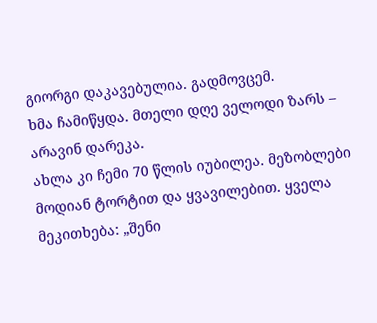გიორგი დაკავებულია. გადმოვცემ.
ხმა ჩამიწყდა. მთელი დღე ველოდი ზარს – არავინ დარეკა.
ახლა კი ჩემი 70 წლის იუბილეა. მეზობლები მოდიან ტორტით და ყვავილებით. ყველა მეკითხება: „შენი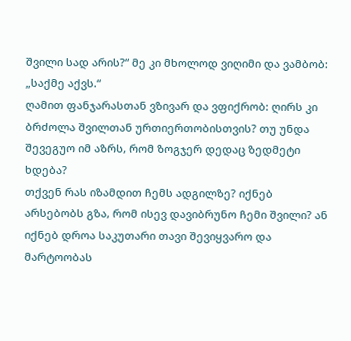შვილი სად არის?“ მე კი მხოლოდ ვიღიმი და ვამბობ: „საქმე აქვს.“
ღამით ფანჯარასთან ვზივარ და ვფიქრობ: ღირს კი ბრძოლა შვილთან ურთიერთობისთვის? თუ უნდა შევეგუო იმ აზრს, რომ ზოგჯერ დედაც ზედმეტი ხდება?
თქვენ რას იზამდით ჩემს ადგილზე? იქნებ არსებობს გზა, რომ ისევ დავიბრუნო ჩემი შვილი? ან იქნებ დროა საკუთარი თავი შევიყვარო და მარტოობას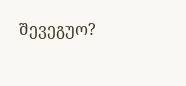შევეგუო?